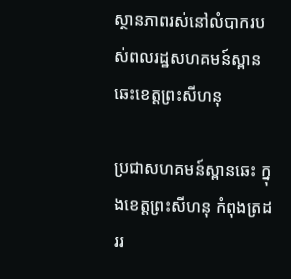ស្ថានភាពរស់នៅលំបាករបស់ពលរដ្ឋសហគមន៍ស្ពានឆេះខេត្តព្រះសីហនុ

ប្រជាសហគមន៍ស្ពានឆេះ ក្នុងខេត្តព្រះសីហនុ កំពុងត្រដររ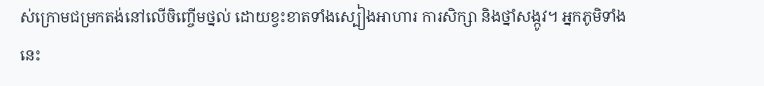ស់ក្រោមជម្រកតង់នៅលើចិញ្ចើមថ្នល់ ដោយខ្វះខាតទាំងស្បៀងអាហារ ការសិក្សា និងថ្នាំសង្កូវ។ អ្នកភូមិទាំងនេះ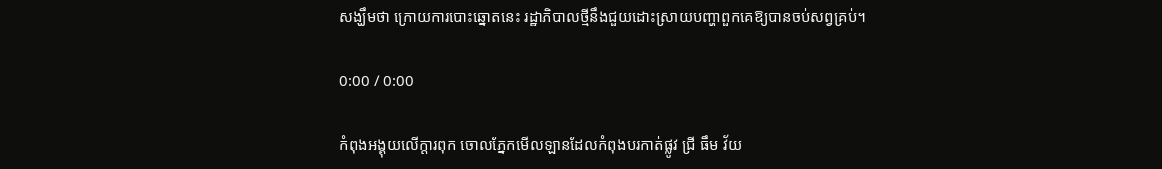សង្ឃឹមថា ក្រោយការបោះឆ្នោតនេះ រដ្ឋាភិបាលថ្មីនឹងជួយដោះស្រាយបញ្ហាពួកគេឱ្យបានចប់សព្វគ្រប់។

0:00 / 0:00

កំពុងអង្គុយលើក្ដារពុក ចោលភ្នែកមើលឡានដែលកំពុងបរកាត់ផ្លូវ ជ្រី ធឹម វ័យ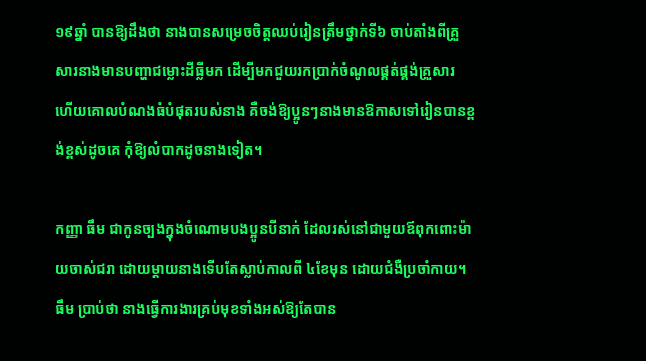១៩ឆ្នាំ បានឱ្យដឹងថា នាងបានសម្រេចចិត្តឈប់រៀនត្រឹមថ្នាក់ទី៦ ចាប់តាំងពីគ្រួសារនាងមានបញ្ហាជម្លោះដីធ្លីមក ដើម្បីមកជួយរកប្រាក់ចំណូលផ្គត់ផ្គង់គ្រួសារ ហើយគោលបំណងធំបំផុតរបស់នាង គឺចង់ឱ្យប្អូនៗនាងមានឱកាសទៅរៀនបានខ្ពង់ខ្ពស់ដូចគេ កុំឱ្យលំបាកដូចនាងទៀត។

កញ្ញា ធឹម ជាកូនច្បងក្នុងចំណោមបងប្អូនបីនាក់ ដែលរស់នៅជាមួយឪពុកពោះម៉ាយចាស់ជរា ដោយម្តាយនាងទើបតែស្លាប់កាលពី ៤ខែមុន ដោយជំងឺប្រចាំកាយ។ ធឹម ប្រាប់ថា នាងធ្វើការងារគ្រប់មុខទាំងអស់ឱ្យតែបាន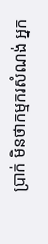ប្រាក់ មិនថាកម្មករសំណង់ អ្នក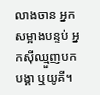លាងចាន អ្នកសម្អាងបន្ទប់ អ្នកស៊ីឈ្មួញបកបង្គា ឬយូគី។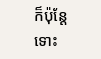ក៏ប៉ុន្តែ ទោះ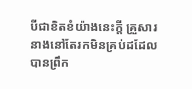បីជាខិតខំយ៉ាងនេះក្តី គ្រួសារនាងនៅតែរកមិនគ្រប់ដដែល បានព្រឹក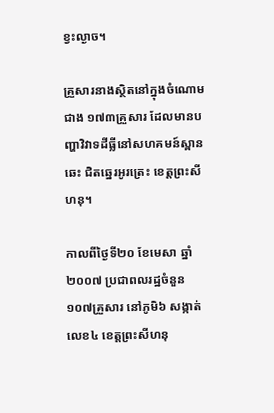ខ្វះល្ងាច។

គ្រួសារនាងស្ថិតនៅក្នុងចំណោមជាង ១៧៣គ្រួសារ ដែលមានបញ្ហាវិវាទដីធ្លីនៅសហគមន៍ស្ពានឆេះ ជិតឆ្នេរអូរត្រេះ ខេត្តព្រះសីហនុ។

កាលពីថ្ងៃទី២០ ខែមេសា ឆ្នាំ២០០៧ ប្រជាពលរដ្ឋចំនួន ១០៧គ្រួសារ នៅភូមិ៦ សង្កាត់លេខ៤ ខេត្តព្រះសីហនុ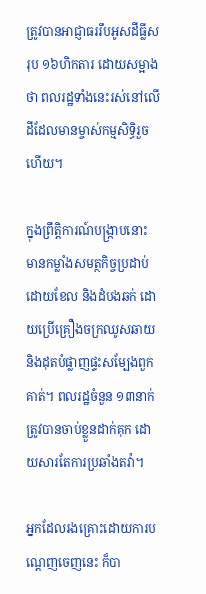ត្រូវបានអាជ្ញាធររឹបអូសដីធ្លីសរុប ១៦ហិកតារ ដោយសម្អាងថា ពលរដ្ឋទាំងនេះរស់នៅលើដីដែលមានម្ចាស់កម្មសិទ្ធិរួចហើយ។

ក្នុងព្រឹត្តិការណ៍បង្ក្រាបនោះ មានកម្លាំងសមត្ថកិច្ចប្រដាប់ដោយខែល និងដំបងឆក់ ដោយប្រើគ្រឿងចក្រឈូសឆាយ និងដុតបំផ្លាញផ្ទះសម្បែងពួកគាត់។ ពលរដ្ឋចំនួន ១៣នាក់ ត្រូវបានចាប់ខ្លួនដាក់គុក ដោយសារតែការប្រឆាំងតវ៉ា។

អ្នកដែលរងគ្រោះដោយការបណ្ដេញចេញនេះ ក៏បា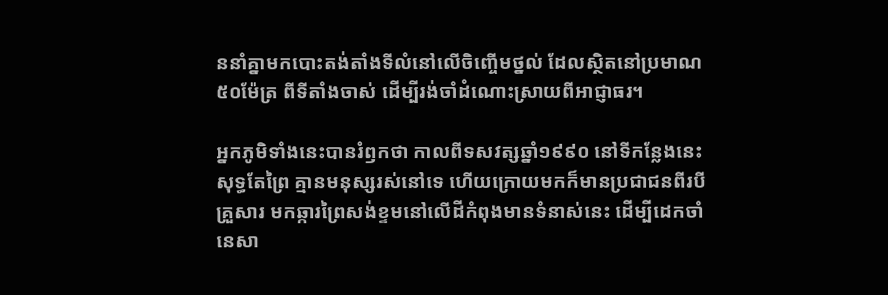ននាំគ្នាមកបោះតង់តាំងទីលំនៅលើចិញ្ចើមថ្នល់ ដែលស្ថិតនៅប្រមាណ ៥០ម៉ែត្រ ពីទីតាំងចាស់ ដើម្បីរង់ចាំដំណោះស្រាយពីអាជ្ញាធរ។

អ្នកភូមិទាំងនេះបានរំឭកថា កាលពីទសវត្សឆ្នាំ១៩៩០ នៅទីកន្លែងនេះសុទ្ធតែព្រៃ គ្មានមនុស្សរស់នៅទេ ហើយក្រោយមកក៏មានប្រជាជនពីរបីគ្រួសារ មកឆ្ការព្រៃសង់ខ្ទមនៅលើដីកំពុងមានទំនាស់នេះ ដើម្បីដេកចាំនេសា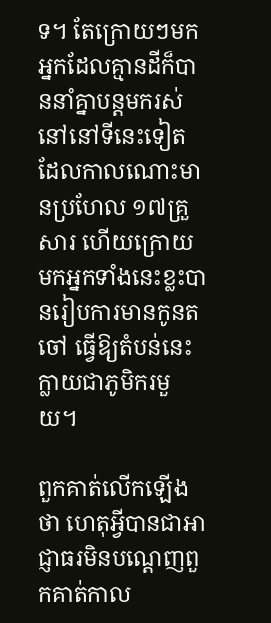ទ។ តែក្រោយៗមក អ្នកដែលគ្មានដីក៏បាននាំគ្នាបន្តមករស់នៅនៅទីនេះទៀត ដែលកាលណោះមានប្រហែល ១៧គ្រួសារ ហើយក្រោយមកអ្នកទាំងនេះខ្លះបានរៀបការមានកូនតចៅ ធ្វើឱ្យតំបន់នេះក្លាយជាភូមិករមួយ។

ពួកគាត់លើកឡើងថា ហេតុអ្វីបានជាអាជ្ញាធរមិនបណ្ដេញពួកគាត់កាល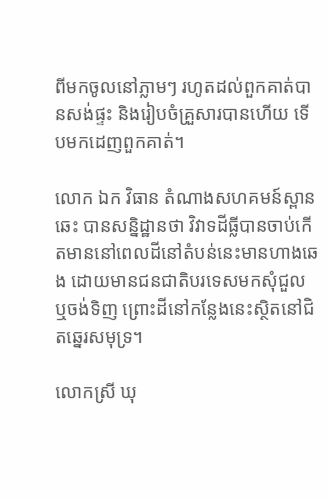ពីមកចូលនៅភ្លាមៗ រហូតដល់ពួកគាត់បានសង់ផ្ទះ និងរៀបចំគ្រួសារបានហើយ ទើបមកដេញពួកគាត់។

លោក ឯក វិធាន តំណាងសហគមន៍ស្ពានឆេះ បានសន្និដ្ឋានថា វិវាទដីធ្លីបានចាប់កើតមាននៅពេលដីនៅតំបន់នេះមានហាងឆេង ដោយមានជនជាតិបរទេសមកសុំជួល ឬចង់ទិញ ព្រោះដីនៅកន្លែងនេះស្ថិតនៅជិតឆ្នេរសមុទ្រ។

លោកស្រី ឃុ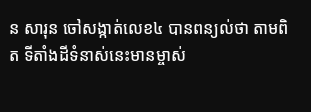ន សារុន ចៅសង្កាត់លេខ៤ បានពន្យល់ថា តាមពិត ទីតាំងដីទំនាស់នេះមានម្ចាស់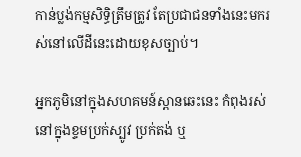កាន់ប្លង់កម្មសិទ្ធិត្រឹមត្រូវ តែប្រជាជនទាំងនេះមករស់នៅលើដីនេះដោយខុសច្បាប់។

អ្នកភូមិនៅក្នុងសហគមន៍ស្ពានឆេះនេះ កំពុងរស់នៅក្នុងខ្ទមប្រក់ស្បូវ ប្រក់តង់ ឬ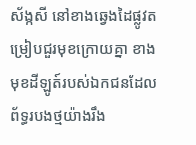ស័ង្កសី នៅខាងឆ្វេងដៃផ្លូវតម្រៀបជួរមុខក្រោយគ្នា ខាងមុខដីឡូត៍របស់ឯកជនដែលព័ទ្ធរបងថ្មយ៉ាងរឹង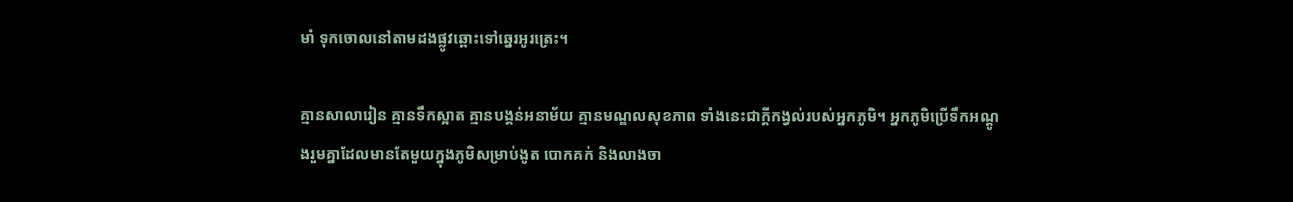មាំ ទុកចោលនៅតាមដងផ្លូវឆ្ពោះទៅឆ្នេរអូរត្រេះ។

គ្មានសាលារៀន គ្មានទឹកស្អាត គ្មានបង្គន់អនាម័យ គ្មានមណ្ឌលសុខភាព ទាំងនេះជាក្តីកង្វល់របស់អ្នកភូមិ។ អ្នកភូមិប្រើទឹកអណ្ដូងរួមគ្នាដែលមានតែមួយក្នុងភូមិសម្រាប់ងូត បោកគក់ និងលាងចា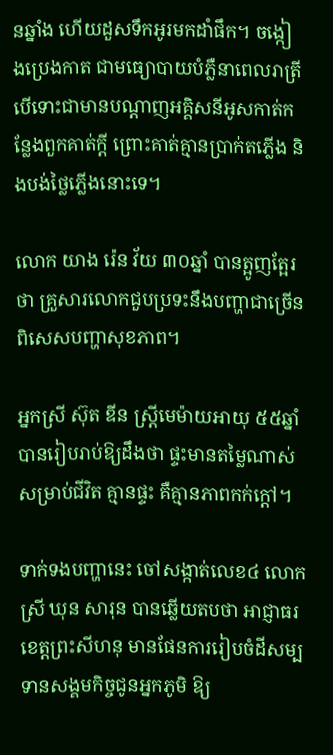នឆ្នាំង ហើយដួសទឹកអូរមកដាំផឹក។ ចង្កៀងប្រេងកាត ជាមធ្យោបាយបំភ្លឺនាពេលរាត្រី បើទោះជាមានបណ្ដាញអគ្គិសនីអូសកាត់កន្លែងពួកគាត់ក្តី ព្រោះគាត់គ្មានប្រាក់តភ្លើង និងបង់ថ្លៃភ្លើងនោះទេ។

លោក យាង រ៉េន វ័យ ៣០ឆ្នាំ បានត្អូញត្អែរថា គ្រួសារលោកជួបប្រទះនឹងបញ្ហាជាច្រើន ពិសេសបញ្ហាសុខភាព។

អ្នកស្រី ស៊ុត ឌីន ស្ត្រីមេម៉ាយអាយុ ៥៥ឆ្នាំ បានរៀបរាប់ឱ្យដឹងថា ផ្ទះមានតម្លៃណាស់សម្រាប់ជីវិត គ្មានផ្ទះ គឺគ្មានភាពកក់ក្តៅ។

ទាក់ទងបញ្ហានេះ ចៅសង្កាត់លេខ៤ លោកស្រី ឃុន សារុន បានឆ្លើយតបថា អាជ្ញាធរខេត្តព្រះសីហនុ មានផែនការរៀបចំដីសម្បទានសង្គមកិច្ចជូនអ្នកភូមិ ឱ្យ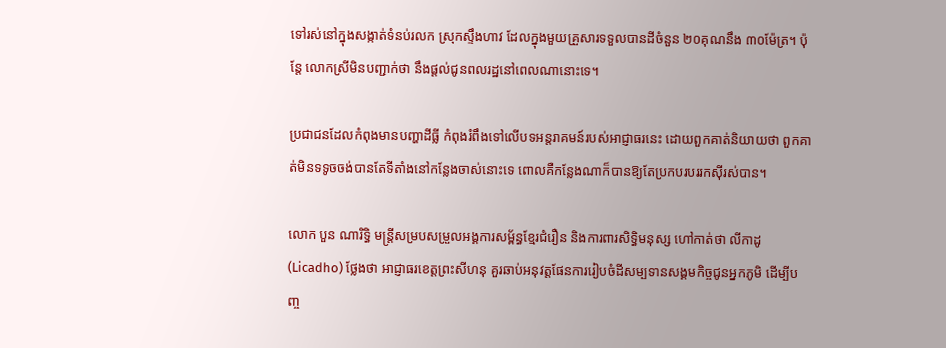ទៅរស់នៅក្នុងសង្កាត់ទំនប់រលក ស្រុកស្ទឹងហាវ ដែលក្នុងមួយគ្រួសារទទួលបានដីចំនួន ២០គុណនឹង ៣០ម៉ែត្រ។ ប៉ុន្តែ លោកស្រីមិនបញ្ជាក់ថា នឹងផ្ដល់ជូនពលរដ្ឋនៅពេលណានោះទេ។

ប្រជាជនដែលកំពុងមានបញ្ហាដីធ្លី កំពុងរំពឹងទៅលើបទអន្តរាគមន៍របស់អាជ្ញាធរនេះ ដោយពួកគាត់និយាយថា ពួកគាត់មិនទទូចចង់បានតែទីតាំងនៅកន្លែងចាស់នោះទេ ពោលគឺកន្លែងណាក៏បានឱ្យតែប្រកបរបររកស៊ីរស់បាន។

លោក បួន ណារិទ្ធិ មន្ត្រីសម្របសម្រួលអង្គការសម្ព័ន្ធខ្មែរជំរឿន និងការពារសិទ្ធិមនុស្ស ហៅកាត់ថា លីកាដូ (Licadho) ថ្លែងថា អាជ្ញាធរខេត្តព្រះសីហនុ គួរឆាប់អនុវត្តផែនការរៀបចំដីសម្បទានសង្គមកិច្ចជូនអ្នកភូមិ ដើម្បីបញ្ច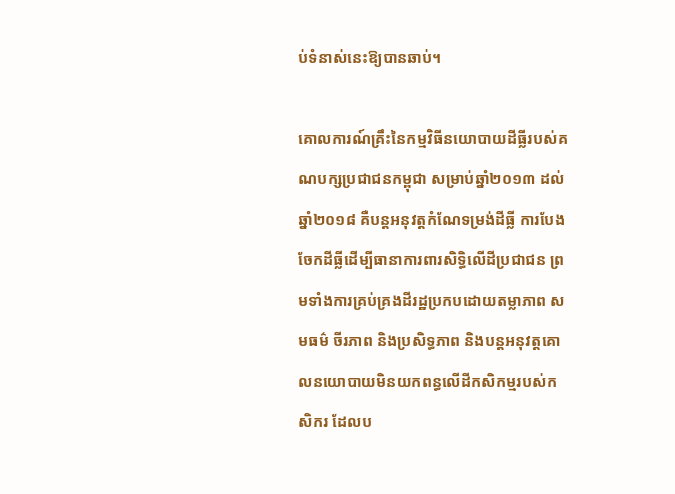ប់ទំនាស់នេះឱ្យបានឆាប់។

គោលការណ៍គ្រឹះនៃកម្មវិធីនយោបាយដីធ្លីរបស់គណបក្សប្រជាជនកម្ពុជា សម្រាប់ឆ្នាំ២០១៣ ដល់ឆ្នាំ២០១៨ គឺបន្តអនុវត្តកំណែទម្រង់ដីធ្លី ការបែងចែកដីធ្លីដើម្បីធានាការពារសិទ្ធិលើដីប្រជាជន ព្រមទាំងការគ្រប់គ្រងដីរដ្ឋប្រកបដោយតម្លាភាព សមធម៌ ចីរភាព និងប្រសិទ្ធភាព និងបន្តអនុវត្តគោលនយោបាយមិនយកពន្ធលើដីកសិកម្មរបស់កសិករ ដែលប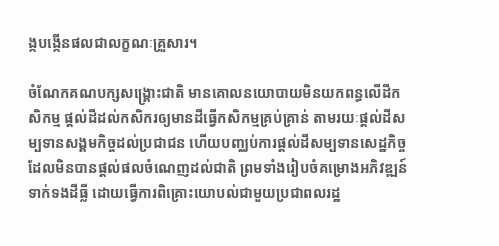ង្កបង្កើនផលជាលក្ខណៈគ្រួសារ។

ចំណែកគណបក្សសង្គ្រោះជាតិ មានគោលនយោបាយមិនយកពន្ធលើដីកសិកម្ម ផ្តល់ដីដល់កសិករឲ្យមានដីធ្វើកសិកម្មគ្រប់គ្រាន់ តាមរយៈផ្តល់ដីសម្បទានសង្គមកិច្ចដល់ប្រជាជន ហើយបញ្ឈប់ការផ្តល់ដីសម្បទានសេដ្ឋកិច្ច ដែលមិនបានផ្តល់ផលចំណេញដល់ជាតិ ព្រមទាំងរៀបចំគម្រោងអភិវឌ្ឍន៍ទាក់ទងដីធ្លី ដោយធ្វើការពិគ្រោះយោបល់ជាមួយប្រជាពលរដ្ឋ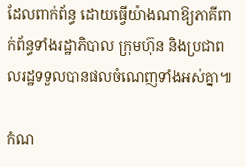ដែលពាក់ព័ន្ធ ដោយធ្វើយ៉ាងណាឱ្យភាគីពាក់ព័ន្ធទាំងរដ្ឋាភិបាល ក្រុមហ៊ុន និងប្រជាពលរដ្ឋទទួលបានផលចំណេញទាំងអស់គ្នា៕

កំណ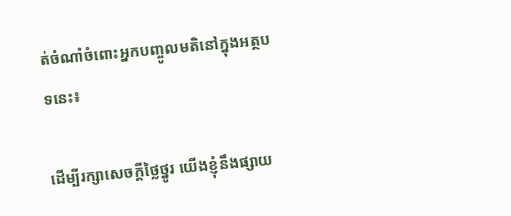ត់ចំណាំចំពោះអ្នកបញ្ចូលមតិនៅក្នុងអត្ថបទនេះ៖

ដើម្បីរក្សាសេចក្ដីថ្លៃថ្នូរ យើងខ្ញុំនឹងផ្សាយ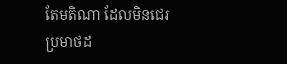តែមតិណា ដែលមិនជេរប្រមាថដ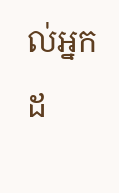ល់អ្នកដ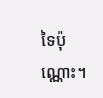ទៃប៉ុណ្ណោះ។